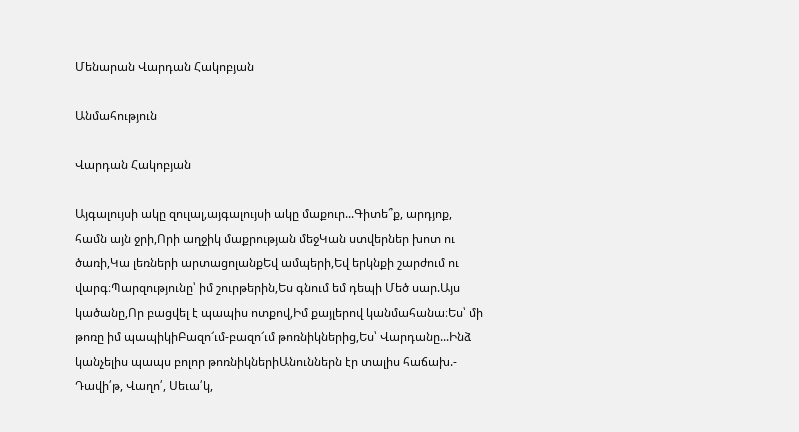Մենարան Վարդան Հակոբյան

Անմահություն

Վարդան Հակոբյան

Այգալույսի ակը զուլալ,այգալույսի ակը մաքուր...Գիտե՞ք, արդյոք, համն այն ջրի,Որի աղջիկ մաքրության մեջԿան ստվերներ խոտ ու ծառի,Կա լեռների արտացոլանքԵվ ամպերի,Եվ երկնքի շարժում ու վարգ։Պարզությունը՝ իմ շուրթերին,Ես գնում եմ դեպի Մեծ սար.Այս կածանը,Որ բացվել է պապիս ոտքով,Իմ քայլերով կանմահանա։Ես՝ մի թոռը իմ պապիկիԲազո՜ւմ-բազո՜ւմ թոռնիկներից,Ես՝ Վարդանը...Ինձ կանչելիս պապս բոլոր թոռնիկներիԱնուններն էր տալիս հաճախ.- Դավի՛թ, Վաղո՛, Սեւա՛կ,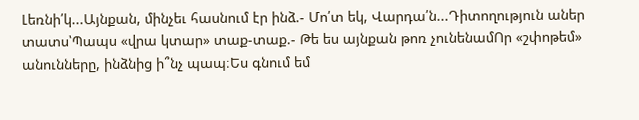Լեռնի՛կ...Այնքան, մինչեւ հասնում էր ինձ.- Մո՛տ եկ, Վարդա՛ն...Դիտողություն աներ տատս՝Պապս «վրա կտար» տաք-տաք.- Թե ես այնքան թոռ չունենամՈր «շփոթեմ» անունները, ինձնից ի՞նչ պապ։Ես գնում եմ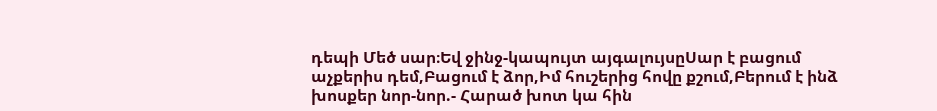դեպի Մեծ սար։Եվ ջինջ-կապույտ այգալույսըՍար է բացում աչքերիս դեմ,Բացում է ձոր,Իմ հուշերից հովը քշում,Բերում է ինձ խոսքեր նոր-նոր.- Հարած խոտ կա հին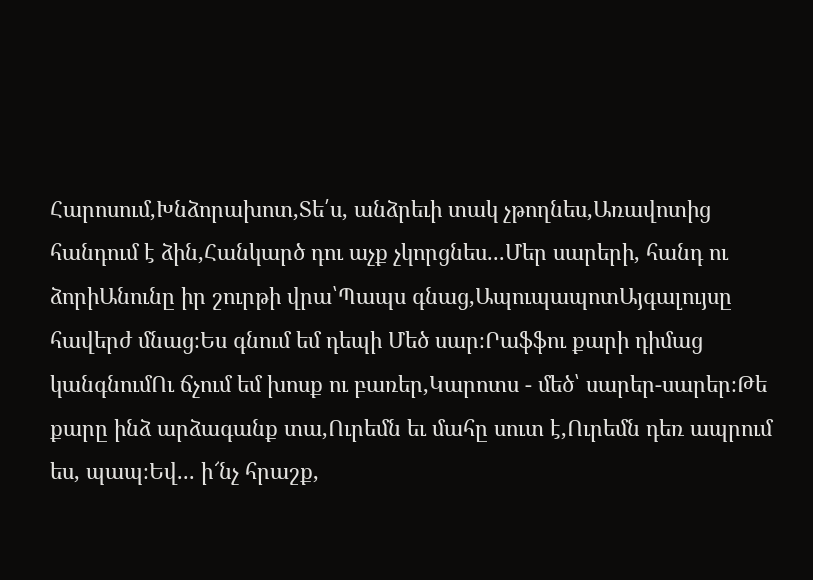Հարոսում,Խնձորախոտ,Տե՛ս, անձրեւի տակ չթողնես,Առավոտից հանդում է ձին,Հանկարծ դու աչք չկորցնես...Մեր սարերի, հանդ ու ձորիԱնունը իր շուրթի վրա՝Պապս գնաց,ԱպուպապոտԱյգալույսը հավերժ մնաց։Ես գնում եմ դեպի Մեծ սար։Րաֆֆու քարի դիմաց կանգնումՈւ ճչում եմ խոսք ու բառեր,Կարոտս - մեծ՝ սարեր-սարեր։Թե քարը ինձ արձագանք տա,Ուրեմն եւ մահը սուտ է,Ուրեմն դեռ ապրում ես, պապ։Եվ... ի՜նչ հրաշք,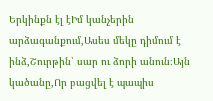Երկինքն էլ էԻմ կանչերին արձագանքում,Ասես մեկը դիմում է ինձ,Շուրթին՝ սար ու ձորի անուն։Այն կածանը,Որ բացվել է պապիս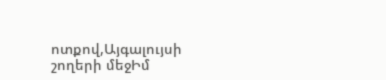ոտքով,Այգալույսի շողերի մեջԻմ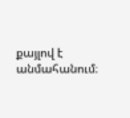քայլով է անմահանում։